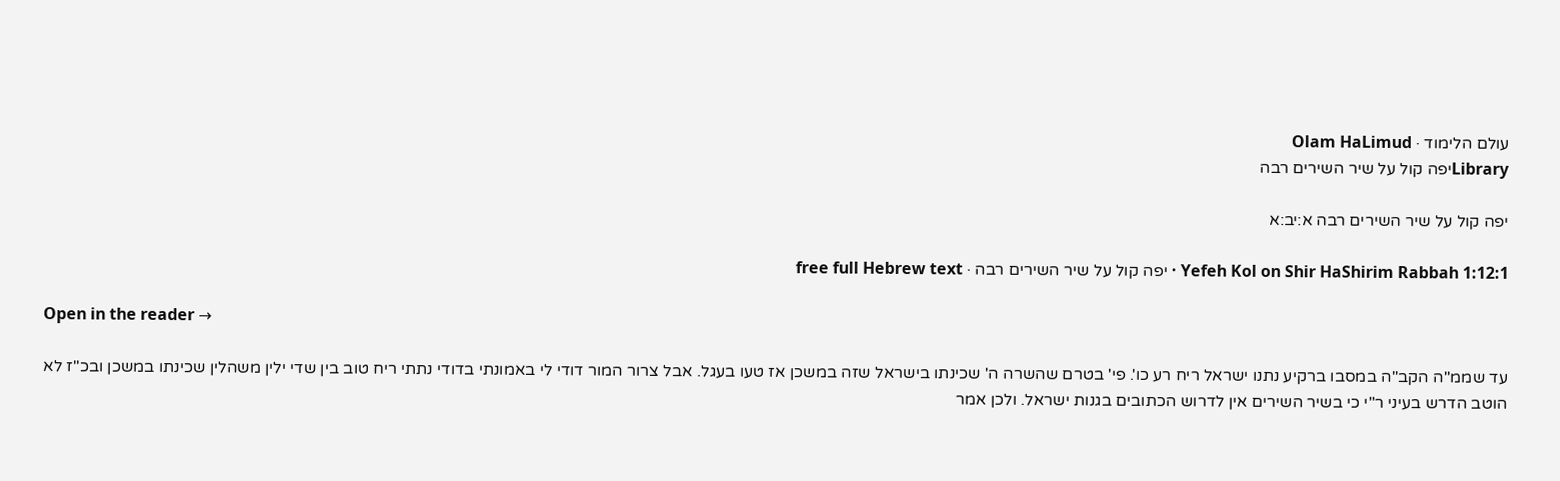עולם הלימוד · Olam HaLimud
Libraryיפה קול על שיר השירים רבה

יפה קול על שיר השירים רבה א:יב:א

Yefeh Kol on Shir HaShirim Rabbah 1:12:1 · יפה קול על שיר השירים רבה · free full Hebrew text

Open in the reader →

עד שממ"ה הקב"ה במסבו ברקיע נתנו ישראל ריח רע כו'. פי' בטרם שהשרה ה' שכינתו בישראל שזה במשכן אז טעו בעגל. אבל צרור המור דודי לי באמונתי בדודי נתתי ריח טוב בין שדי ילין משהלין שכינתו במשכן ובכ"ז לא הוטב הדרש בעיני ר"י כי בשיר השירים אין לדרוש הכתובים בגנות ישראל. ולכן אמר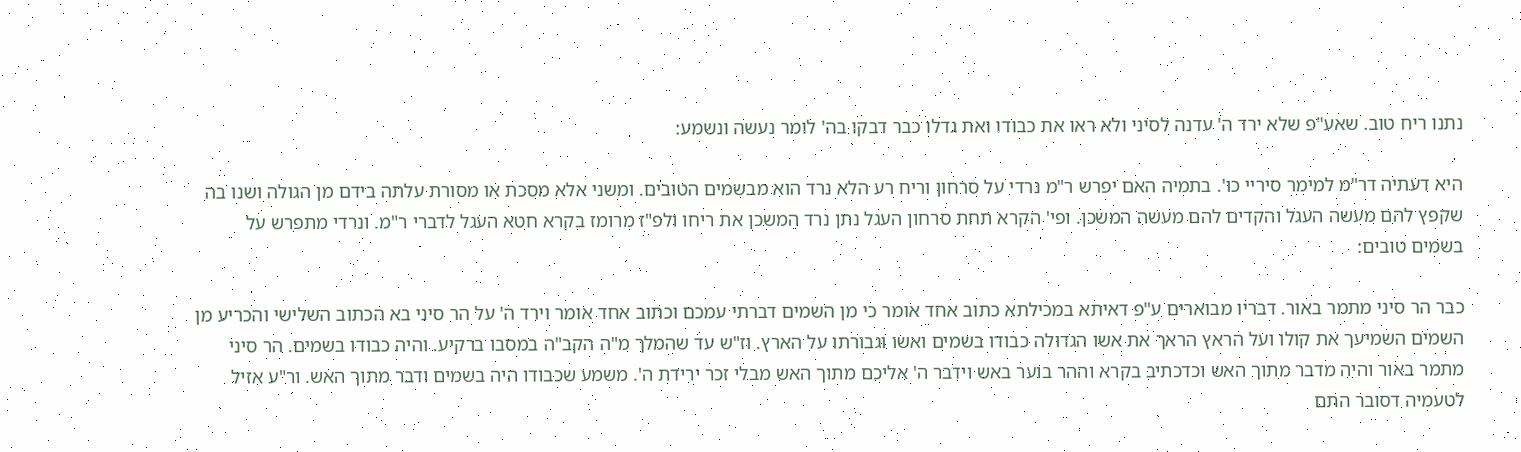נתנו ריח טוב. שאע"פ שלא ירד ה' עדנה לסיני ולא ראו את כבודו ואת גדלו כבר דבקו בה' לומר נעשה ונשמע:

היא דעתיה דר"מ למימר סיריי כו'. בתמיה האם יפרש ר"מ נרדי על סרחון וריח רע הלא נרד הוא מבשמים הטובים. ומשני אלא מסכת או מסורת עלתה בידם מן הגולה ושנו בה שקפץ להם מעשה העגל והקדים להם מעשה המשכן. ופי' הקרא תחת סרחון העגל נתן נרד המשכן את ריחו ולפ"ז מרומז בקרא חטא העגל לדברי ר"מ. ונרדי מתפרש על בשמים טובים:

כבר הר סיני מתמר באור. דבריו מבוארים ע"פ דאיתא במכילתא כתוב אחד אומר כי מן השמים דברתי עמכם וכתוב אחד אומר וירד ה' על הר סיני בא הכתוב השלישי והכריע מן השמים השמיעך את קולו ועל הראץ הראך את אשו הגדולה כבודו בשמים ואשו וגבורתו על הארץ. וז"ש עד שהמלך מ"ה הקב"ה במסבו ברקיע. והיה כבודו בשמים. הר סיני מתמר באור והיה מדבר מתוך האש וכדכתיב בקרא וההר בוער באש וידבר ה' אליכם מתוך האש מבלי זכר ירידת ה'. משמע שכבודו היה בשמים ודבר מתוך האש. ור"ע אזיל לטעמיה דסובר התם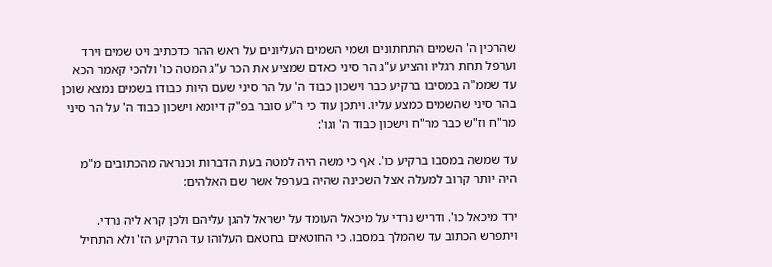שהרכין ה' השמים התחתונים ושמי השמים העליונים על ראש ההר כדכתיב ויט שמים וירד וערפל תחת רגליו והציע ע"ג הר סיני כאדם שמציע את הכר ע"ג המטה כו' ולהכי קאמר הכא עד שממ"ה במסיבו ברקיע כבר וישכון כבוד ה' על הר סיני שעם היות כבודו בשמים נמצא שוכן בהר סיני שהשמים כמצע עליו. ויתכן עוד כי ר"ע סובר בפ"ק דיומא וישכון כבוד ה' על הר סיני מר"ח וז"ש כבר מר"ח וישכון כבוד ה' וגו':

עד שמשה במסבו ברקיע כו'. אף כי משה היה למטה בעת הדברות וכנראה מהכתובים מ"מ היה יותר קרוב למעלה אצל השכינה שהיה בערפל אשר שם האלהים:

ירד מיכאל כו'. ודריש נרדי על מיכאל העומד על ישראל להגן עליהם ולכן קרא ליה נרדי. ויתפרש הכתוב עד שהמלך במסבו. כי החוטאים בחטאם העלוהו עד הרקיע הז' ולא התחיל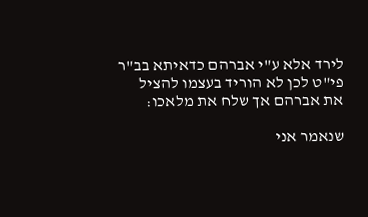לירד אלא ע"י אברהם כדאיתא בב"ר פי"ט לכן לא הוריד בעצמו להציל את אברהם אך שלח את מלאכו:

שנאמר אני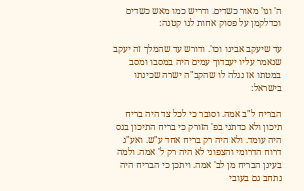ה' וגו' מאור כשדים. ודריש כמו מאש כשדים וכדלקמן על פסוק אחות לנו קטנה:

עד שיעקב אבינו וכו'. ודורש עד שהמלך זה יעקב שנאמר עליו יעבדוך עמים היה במסבו ומסב במטתו אז נגלה לו שהקב"ה ישרה שכינתו בישראל:

הבריח ל"ב אמה. וסובר כי לכל צד היה בריח תיכון ולא כדתני בפ' הזורק כי בריח התיכון בנס היה עומד. ולא היה רק בריח אחד ע"ש. ואע"ג דרוח הדרומי והצפוני לא היה רק ל' אמה. ולמה בעינן הבריח מן לב' אמה. ויתכן כי הבריח היה נתחב גם בעובי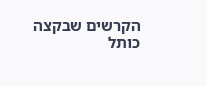הקרשים שבקצה כותל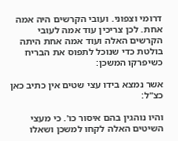דרומי וצפוני. ועובי הקרשים היה אמה אחת. לכן צריכין עוד אמה לעובי הקרשים האלה ועוד אמה אחת היתה בולטת כדי שנוכל לתפוס את הבריח כשיפרקו המשכן:

אשר נמצא בידו עצי שטים אין כתיב כאן כצ"ל:

והיו נוהגין בהם איסור כו'. כי מעצי השיטים האלה לקחו למשכן ושאלו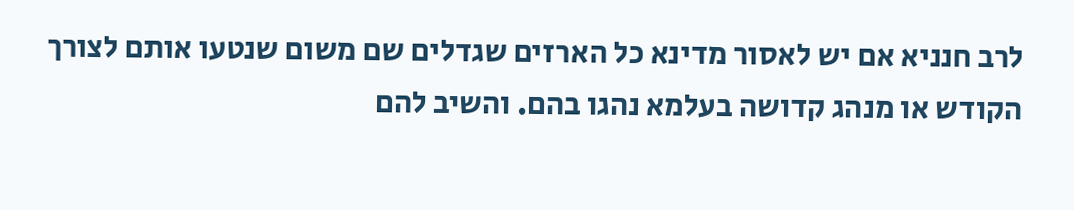לרב חנניא אם יש לאסור מדינא כל הארזים שגדלים שם משום שנטעו אותם לצורך הקודש או מנהג קדושה בעלמא נהגו בהם. והשיב להם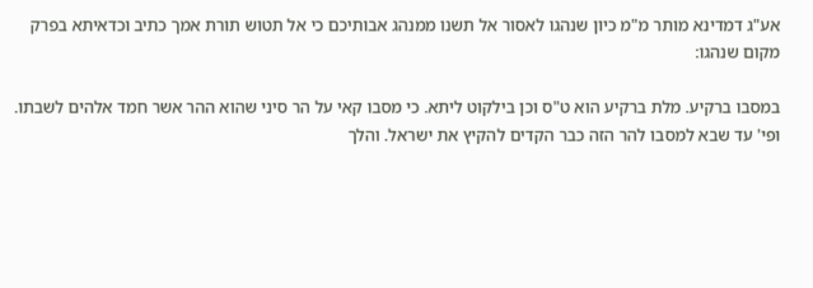אע"ג דמדינא מותר מ"מ כיון שנהגו לאסור אל תשנו ממנהג אבותיכם כי אל תטוש תורת אמך כתיב וכדאיתא בפרק מקום שנהגו:

במסבו ברקיע. מלת ברקיע הוא ט"ס וכן בילקוט ליתא. כי מסבו קאי על הר סיני שהוא ההר אשר חמד אלהים לשבתו. ופי' עד שבא למסבו להר הזה כבר הקדים להקיץ את ישראל. והלך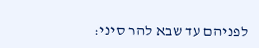לפניהם עד שבא להר סיני: